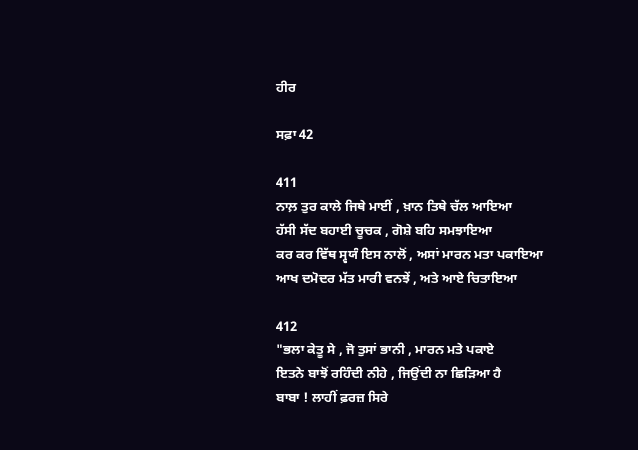ਹੀਰ

ਸਫ਼ਾ 42

411
ਨਾਲ਼ ਤੁਰ ਕਾਲੇ ਜਿਥੇ ਮਾਈਂ , ਖ਼ਾਨ ਤਿਥੇ ਚੱਲ ਆਇਆ
ਹੱਸੀ ਸੱਦ ਬਹਾਈ ਚੂਚਕ , ਗੋਸ਼ੇ ਬਹਿ ਸਮਝਾਇਆ
ਕਰ ਕਰ ਵਿੱਥ ਸ੍ਵਯੰ ਇਸ ਨਾਲੋਂ , ਅਸਾਂ ਮਾਰਨ ਮਤਾ ਪਕਾਇਆ
ਆਖ ਦਮੋਦਰ ਮੱਤ ਮਾਰੀ ਵਨਝੇਂ , ਅਤੇ ਆਏ ਚਿਤਾਇਆ

412
"ਭਲਾ ਕੇਤੂ ਸੇ , ਜੋ ਤੁਸਾਂ ਭਾਨੀ , ਮਾਰਨ ਮਤੇ ਪਕਾਏ
ਇਤਨੇ ਬਾਝੋਂ ਰਹਿੰਦੀ ਨੀਹੇ , ਜਿਉਂਦੀ ਨਾ ਛਿੜਿਆ ਹੈ
ਬਾਬਾ ! ਲਾਹੀਂ ਫ਼ਰਜ਼ ਸਿਰੇ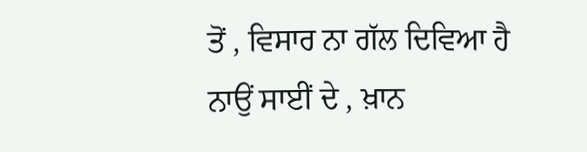ਤੋਂ , ਵਿਸਾਰ ਨਾ ਗੱਲ ਦਿਵਿਆ ਹੈ
ਨਾਉਂ ਸਾਈਂ ਦੇ , ਖ਼ਾਨ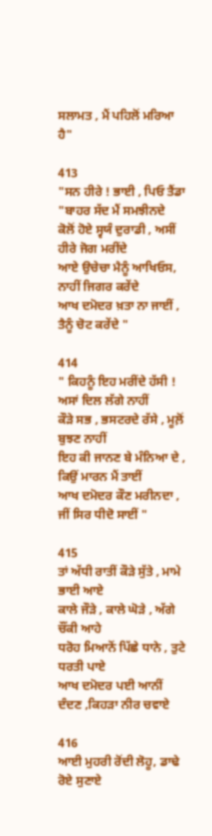ਸਲਾਮਤ , ਮੈਂ ਪਹਿਲੋਂ ਮਰਿਆ ਹੈ"

413
"ਸਨ ਹੀਰੇ ! ਭਾਈ , ਪਿਓ ਤੈਂਡਾ "ਬਾਹਰ ਸੱਦ ਮੈਂ ਸਮਝੀਨਦੇ
ਕੋਲੋਂ ਹੋਏ ਸ੍ਵਯੰ ਦੁਰਾਡੀ , ਅਸੀਂ ਹੀਰੇ ਜੋਗ ਮਰੀਂਦੇ
ਆਏ ਉਚੇਚਾ ਮੈਨੂੰ ਆਖਿਓਸ, ਨਾਹੀਂ ਜਿਗਰ ਕਰੇਂਦੇ
ਆਖ ਦਮੋਦਰ ਖ਼ਤਾ ਨਾ ਜਾਈਂ , ਤੈਨੂੰ ਚੋਟ ਕਰੇਂਦੇ "

414
" ਕਿਹਨੂੰ ਇਹ ਮਰੀਂਦੇ ਹੱਸੀ ! ਅਸਾਂ ਦਿਲ ਲੱਗੇ ਨਾਹੀਂ
ਕੌੜੇ ਸਭ , ਭਸਟਰਦੇ ਰੱਸੇ , ਮੂਲ਼ੋਂ ਬੁਝਣ ਨਾਹੀਂ
ਇਹ ਕੀ ਜਾਨਣ ਬੇ ਮੰਨਿਆ ਦੇ , ਕਿਉਂ ਮਾਰਨ ਮੈਂ ਤਾਈਂ
ਆਖ ਦਮੋਦਰ ਕੌਣ ਮਰੀਨਦਾ , ਜੀਂ ਸਿਰ ਧੀਦੋ ਸਾਈਂ "

415
ਤਾਂ ਅੱਧੀ ਰਾਤੀਂ ਕੌੜੇ ਸੁੱਤੇ , ਮਾਮੇ ਭਾਈ ਆਏ
ਕਾਲੇ ਜੌੜੇ , ਕਾਲੇ ਘੋੜੇ , ਅੱਗੇ ਚੌਂਕੀ ਆਹੇ
ਧਰੋਹ ਮਿਆਨੋਂ ਪਿੱਛੇ ਧਾਨੇ , ਤੁਟੇ ਧਰਤੀ ਪਾਏ
ਆਖ ਦਮੋਦਰ ਪਈ ਆਨੀਂ ਦੰਦਣ ,ਕਿਹੜਾ ਨੀਰ ਚਵਾਏ

416
ਆਈ ਮੁਹਰੀ ਰੋਂਦੀ ਲੋਹੂ, ਡਾਢੇ ਰੋਏ ਸੁਣਾਏ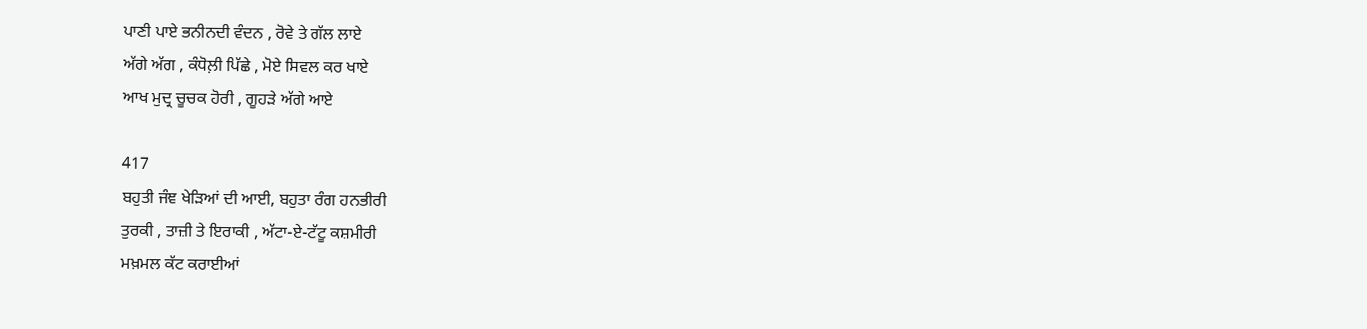ਪਾਣੀ ਪਾਏ ਭਨੀਨਦੀ ਵੰਦਨ , ਰੋਵੇ ਤੇ ਗੱਲ ਲਾਏ
ਅੱਗੇ ਅੱਗ , ਕੰਧੋਲ਼ੀ ਪਿੱਛੇ , ਮੋਏ ਸਿਵਲ ਕਰ ਖਾਏ
ਆਖ ਮੁਦ੍ਰ ਚੂਚਕ ਹੋਰੀ , ਗੂਹੜੇ ਅੱਗੇ ਆਏ

417
ਬਹੁਤੀ ਜੰਞ ਖੇੜਿਆਂ ਦੀ ਆਈ, ਬਹੁਤਾ ਰੰਗ ਹਨਭੀਰੀ
ਤੁਰਕੀ , ਤਾਜ਼ੀ ਤੇ ਇਰਾਕੀ , ਅੱਟਾ-ਏ-ਟੱਟੂ ਕਸ਼ਮੀਰੀ
ਮਖ਼ਮਲ ਕੱਟ ਕਰਾਈਆਂ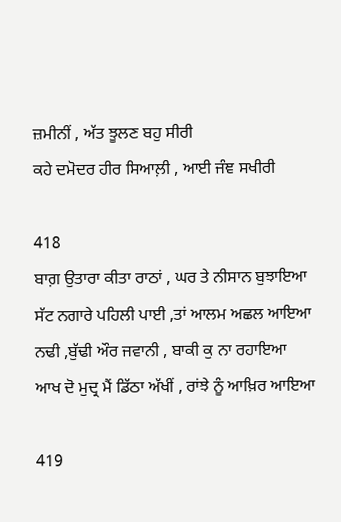ਜ਼ਮੀਨੀਂ , ਅੱਤ ਝੂਲਣ ਬਹੁ ਸੀਰੀ
ਕਹੇ ਦਮੋਦਰ ਹੀਰ ਸਿਆਲ਼ੀ , ਆਈ ਜੰਞ ਸਖੀਰੀ

418
ਬਾਗ਼ ਉਤਾਰਾ ਕੀਤਾ ਰਾਠਾਂ , ਘਰ ਤੇ ਨੀਸਾਨ ਬੁਝਾਇਆ
ਸੱਟ ਨਗਾਰੇ ਪਹਿਲੀ ਪਾਈ ,ਤਾਂ ਆਲਮ ਅਛਲ ਆਇਆ
ਨਢੀ ,ਬੁੱਢੀ ਔਰ ਜਵਾਨੀ , ਬਾਕੀ ਕੁ ਨਾ ਰਹਾਇਆ
ਆਖ ਦੋ ਮੁਦ੍ਰ ਮੈਂ ਡਿੱਠਾ ਅੱਖੀਂ , ਰਾਂਝੇ ਨੂੰ ਆਖ਼ਿਰ ਆਇਆ

419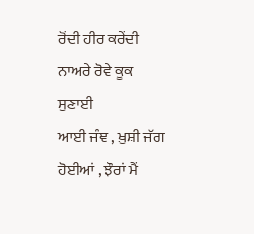ਰੋਂਦੀ ਹੀਰ ਕਰੇਂਦੀ ਨਾਅਰੇ ਰੋਵੇ ਕੂਕ ਸੁਣਾਈ
ਆਈ ਜੰਞ , ਖ਼ੁਸ਼ੀ ਜੱਗ ਹੋਈਆਂ , ਝੌਰਾਂ ਮੈਂ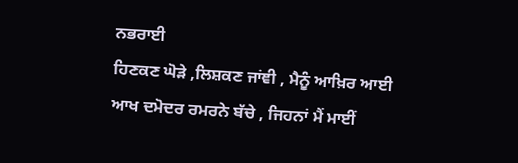ਨਭਰਾਈ
ਹਿਣਕਣ ਘੋੜੇ ,ਲਿਸ਼ਕਣ ਜਾਂਞੀ , ਮੈਨੂੰ ਆਖ਼ਿਰ ਆਈ
ਆਖ ਦਮੋਦਰ ਰਮਰਨੇ ਬੱਚੇ , ਜਿਹਨਾਂ ਮੈਂ ਮਾਈਂ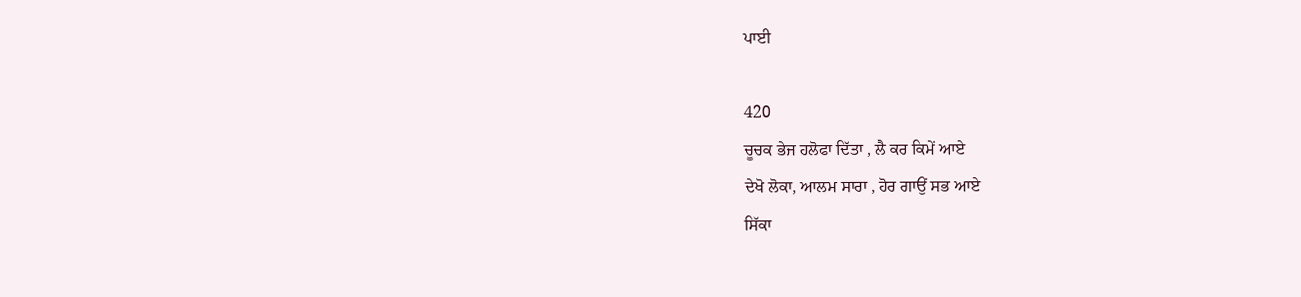ਪਾਈ

420
ਚੂਚਕ ਭੇਜ ਹਲੋਫਾ ਦਿੱਤਾ , ਲੈ ਕਰ ਕਿਮੇਂ ਆਏ
ਦੇਖੋ ਲੋਕਾ, ਆਲਮ ਸਾਰਾ , ਹੋਰ ਗਾਉਂ ਸਭ ਆਏ
ਸਿੱਕਾ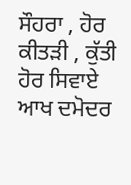ਸੌਹਰਾ , ਹੋਰ ਕੀਤੜੀ , ਕੁੱਤੀ ਹੋਰ ਸਿਵਾਏ
ਆਖ ਦਮੋਦਰ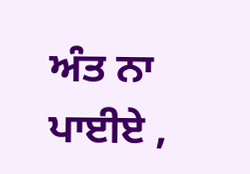ਅੰਤ ਨਾ ਪਾਈਏ ,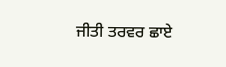ਜੀਤੀ ਤਰਵਰ ਛਾਏ